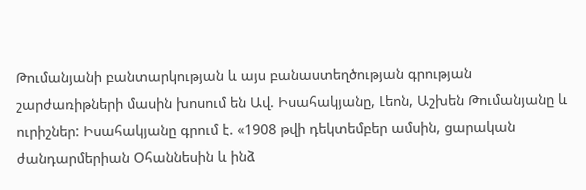Թումանյանի բանտարկության և այս բանաստեղծության գրության շարժառիթների մասին խոսում են Ավ. Իսահակյանը, Լեոն, Աշխեն Թումանյանը և ուրիշներ: Իսահակյանը գրում է. «1908 թվի դեկտեմբեր ամսին, ցարական ժանդարմերիան Օհաննեսին և ինձ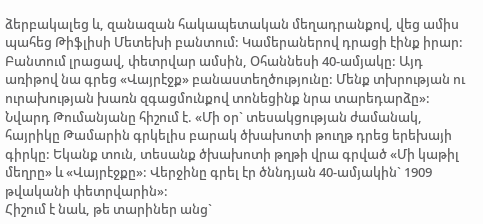ձերբակալեց և, զանազան հակապետական մեղադրանքով, վեց ամիս պահեց Թիֆլիսի Մետեխի բանտում: Կամերաներով դրացի էինք իրար: Բանտում լրացավ, փետրվար ամսին, Օհաննեսի 40-ամյակը: Այդ առիթով նա գրեց «Վայրէջք» բանաստեղծությունը: Մենք տխրության ու ուրախության խառն զգացմունքով տոնեցինք նրա տարեդարձը»:
Նվարդ Թումանյանը հիշում է. «Մի օր` տեսակցության ժամանակ, հայրիկը Թամարին գրկելիս բարակ ծխախոտի թուղթ դրեց երեխայի գիրկը: Եկանք տուն, տեսանք ծխախոտի թղթի վրա գրված «Մի կաթիլ մեղրը» և «Վայրէջքը»: Վերջինը գրել էր ծննդյան 40-ամյակին` 1909 թվականի փետրվարին»:
Հիշում է նաև, թե տարիներ անց`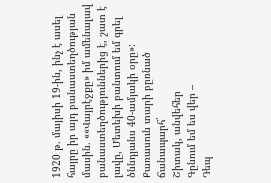1920 թ. մայիսի 19-ին, ինչ է ասել հայրը իր այդ բանաստեղծության մասին. ««Վայրէջքը» իմ ամենալավ բանաստեղծություններից է, շատ է լավը, Մետեխի բանտում եմ գրել ծննդյանս 40-ամյակի օրը»:
Քառասուն տարի բըռնած ճանապարհ`
Շիտակ, անվեհեր
Գընում եմ ես վեր –
Դեպ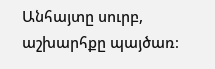Անհայտը սուրբ, աշխարհքը պայծառ։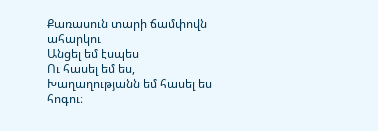Քառասուն տարի ճամփովն ահարկու
Անցել եմ էսպես
Ու հասել եմ ես,
Խաղաղությանն եմ հասել ես հոգու։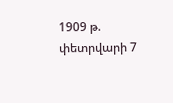1909 թ. փետրվարի 7